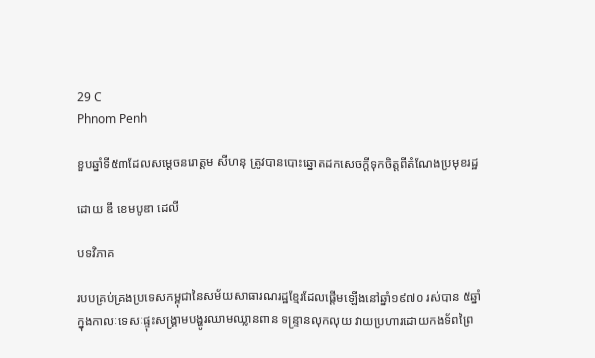29 C
Phnom Penh

ខួបឆ្នាំទី៥៣ដែលសម្ដេចនរោត្ដម សីហនុ ត្រូវបានបោះឆ្នោតដកសេចក្ដីទុកចិត្តពីតំណែងប្រមុខរដ្ឋ

ដោយ ឌឹ ខេមបូឌា ដេលី

បទវិភាគ

របបគ្រប់គ្រងប្រទេសកម្ពុជានៃសម័យសាធារណរដ្ឋខ្មែរដែលផ្តើមឡើងនៅឆ្នាំ១៩៧០ រស់បាន ៥ឆ្នាំក្នុងកាលៈទេសៈផ្ទុះសង្គ្រាមបង្ហូរឈាមឈ្លានពាន ទន្ទ្រានលុកលុយ វាយប្រហារដោយកងទ័ពព្រៃ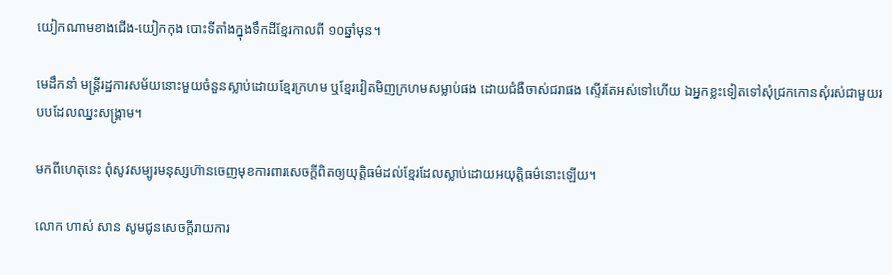យៀកណាមខាងជើង-យៀកកុង បោះទីតាំងក្នុងទឹកដីខ្មែរកាលពី ១០ឆ្នាំមុន។

មេដឹកនាំ មន្ត្រីរដ្ឋការសម័យនោះមួយចំនួនស្លាប់ដោយខ្មែរក្រហម ឬខ្មែរវៀតមិញក្រហមសម្លាប់ផង ដោយជំងឺចាស់ជរាផង ស្ទើរតែអស់ទៅហើយ ឯអ្នកខ្លះទៀតទៅសុំជ្រកកោនសុំរស់ជាមួយរបបដែលឈ្នះសង្គ្រាម។

មកពីហេតុនេះ ពុំសូវសម្បូរមនុស្សហ៊ានចេញមុខការពារសេចក្តីពិតឲ្យយុត្តិធម៌ដល់ខ្មែរដែលស្លាប់ដោយអយុត្តិធម៌នោះឡើយ។

លោក ហាស់ សាន សូមជូនសេចក្តីរាយការ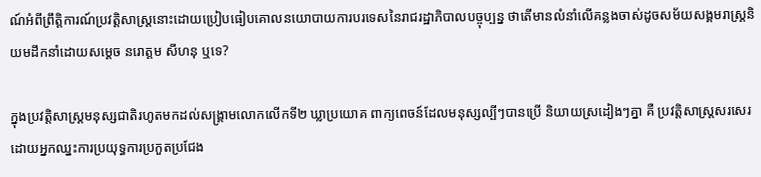ណ៍អំពីព្រឹត្តិការណ៍ប្រវត្តិសាស្ត្រនោះដោយប្រៀបធៀបគោលនយោបាយការបរទេសនៃរាជរដ្ឋាភិបាលបច្ចុប្បន្ន ថាតើមានលំនាំលើគន្លងចាស់ដូចសម័យសង្គមរាស្ត្រនិយមដឹកនាំដោយសម្តេច នរោត្តម សីហនុ ឬទេ?

ក្នុងប្រវត្តិសាស្ត្រមនុស្សជាតិរហូតមកដល់សង្គ្រាមលោកលើកទី២ ឃ្លាប្រយោគ ពាក្យពេចន៍ដែលមនុស្សល្បីៗបានប្រើ និយាយស្រដៀងៗគ្នា គឺ ប្រវត្តិសាស្ត្រសរសេរដោយអ្នកឈ្នះការប្រយុទ្ធការប្រកួតប្រជែង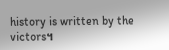history is written by the victors។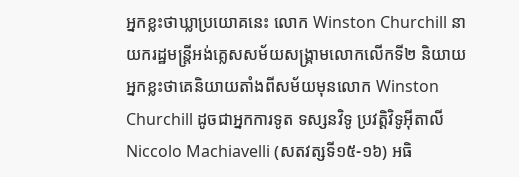អ្នកខ្លះថាឃ្លាប្រយោគនេះ លោក Winston Churchill នាយករដ្ឋមន្ត្រីអង់គ្លេសសម័យសង្គ្រាមលោកលើកទី២ និយាយ អ្នកខ្លះថាគេនិយាយតាំងពីសម័យមុនលោក Winston Churchill ដូចជាអ្នកការទូត ទស្សនវិទូ ប្រវត្តិវិទូអ៊ីតាលី Niccolo Machiavelli (សតវត្សទី១៥-១៦) អធិ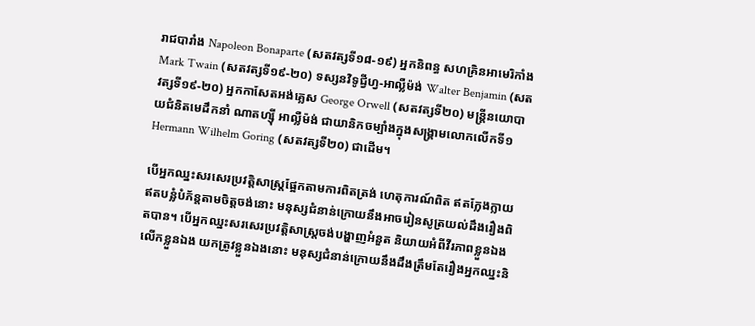រាជបារាំង Napoleon Bonaparte (សតវត្សទី១៨-១៩) អ្នកនិពន្ធ សហគ្រិនអាមេរិកាំង Mark Twain (សតវត្សទី១៩-២០) ទស្សនវិទូជ្វីហ្វ-អាល្លឺម៉ង់ Walter Benjamin (សតវត្សទី១៩-២០) អ្នកកាសែតអង់គ្លេស George Orwell (សតវត្សទី២០) មន្ត្រីនយោបាយជំនិតមេដឹកនាំ ណាតហ្ស៊ី អាល្លឺម៉ង់ ជាយានិកចម្បាំងក្នុងសង្គ្រាមលោកលើកទី១ Hermann Wilhelm Goring (សតវត្សទី២០) ជាដើម។

បើអ្នកឈ្នះសរសេរប្រវត្តិសាស្ត្រផ្អែកតាមការពិតត្រង់ ហេតុការណ៍ពិត ឥតក្លែងក្លាយ ឥតបន្លំបំភ័ន្តតាមចិត្តចង់នោះ មនុស្សជំនាន់ក្រោយនឹងអាចរៀនសូត្រយល់ដឹងរឿងពិតបាន។ បើអ្នកឈ្នះសរសេរប្រវត្តិសាស្ត្រចង់បង្ហាញអំនួត និយាយអំពីវីរភាពខ្លួនឯង លើកខ្លួនឯង យកត្រូវខ្លួនឯងនោះ មនុស្សជំនាន់ក្រោយនឹងដឹងត្រឹមតែរឿងអ្នកឈ្នះនិ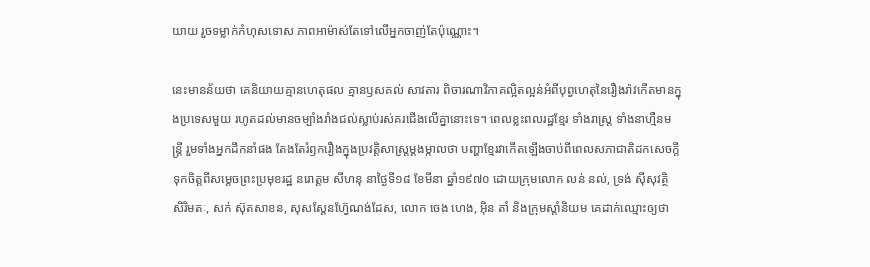យាយ រួចទម្លាក់កំហុសទោស ភាពអាម៉ាស់តែទៅលើអ្នកចាញ់តែប៉ុណ្ណោះ។

នេះមានន័យថា គេនិយាយគ្មានហេតុផល គ្មានឫសគល់ សាវតារ ពិចារណាវិភាគល្អិតល្អន់អំពីបុព្វហេតុនៃរឿងរ៉ាវកើតមានក្នុងប្រទេសមួយ រហូតដល់មានចម្បាំងរាំងជល់ស្លាប់រស់គរជើងលើគ្នានោះទេ។ ពេលខ្លះពលរដ្ឋខ្មែរ ទាំងរាស្ត្រ ទាំងនាហ្មឺនមន្ត្រី រួមទាំងអ្នកដឹកនាំផង តែងតែរំឭករឿងក្នុងប្រវត្តិសាស្ត្រម្តងម្កាលថា បញ្ហាខ្មែរវាកើតឡើងចាប់ពីពេលសភាជាតិដកសេចក្តីទុកចិត្តពីសម្តេចព្រះប្រមុខរដ្ឋ នរោត្តម សីហនុ នាថ្ងៃទី១៨ ខែមីនា ឆ្នាំ១៩៧០ ដោយក្រុមលោក លន់ នល់, ទ្រង់ ស៊ីសុវត្ថិ សិរិមតៈ, សក់ ស៊ុតសាខន, សុសស្តែនហ្វ៊ែណង់ដែស, លោក ចេង ហេង, អ៊ិន តាំ និងក្រុមស្តាំនិយម គេដាក់ឈ្មោះឲ្យថា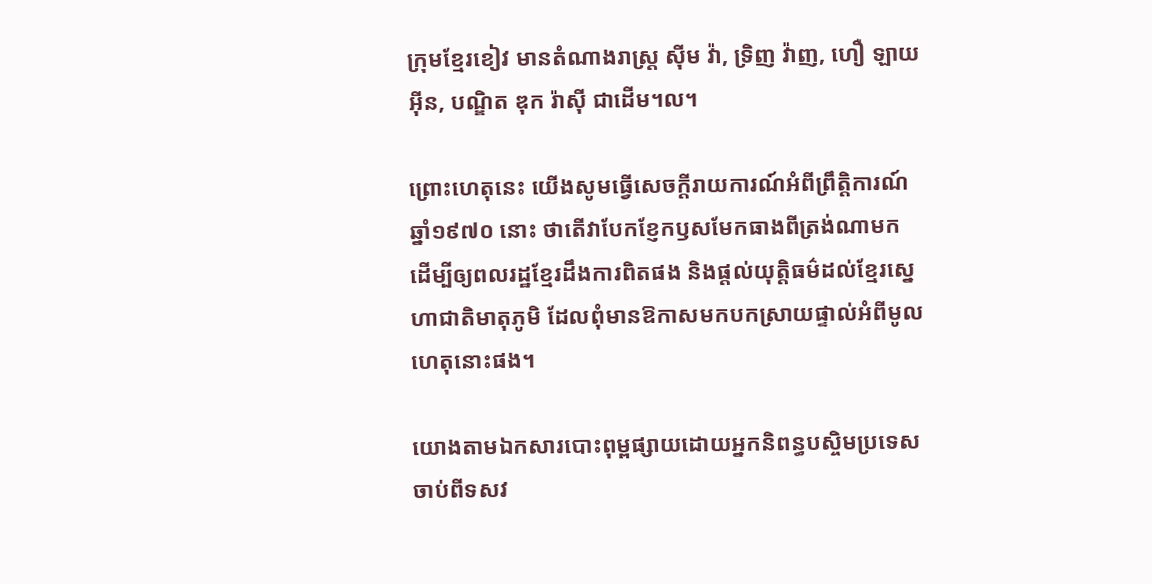ក្រុមខ្មែរខៀវ មានតំណាងរាស្ត្រ ស៊ីម វ៉ា, ទ្រិញ វ៉ាញ, ហឿ ឡាយអ៊ីន, បណ្ឌិត ឌុក រ៉ាស៊ី ជាដើម។ល។

ព្រោះហេតុនេះ យើងសូមធ្វើសេចក្តីរាយការណ៍អំពីព្រឹត្តិការណ៍ឆ្នាំ១៩៧០ នោះ ថាតើវាបែកខ្ញែកឫសមែកធាងពីត្រង់ណាមក ដើម្បីឲ្យពលរដ្ឋខ្មែរដឹងការពិតផង និងផ្តល់យុត្តិធម៌ដល់ខ្មែរស្នេហាជាតិមាតុភូមិ ដែលពុំមានឱកាសមកបកស្រាយផ្ទាល់អំពីមូលហេតុនោះផង។

យោងតាមឯកសារបោះពុម្ពផ្សាយដោយអ្នកនិពន្ធបស្ចិមប្រទេសចាប់ពីទសវ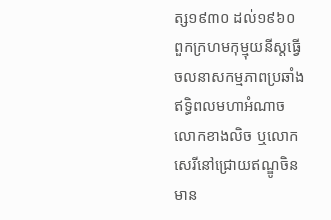ត្ស១៩៣០ ដល់១៩៦០ ពួកក្រហមកុម្មុយនីស្តធ្វើចលនាសកម្មភាពប្រឆាំងឥទ្ធិពលមហាអំណាចលោកខាងលិច ឬលោកសេរីនៅជ្រោយឥណ្ឌូចិន មាន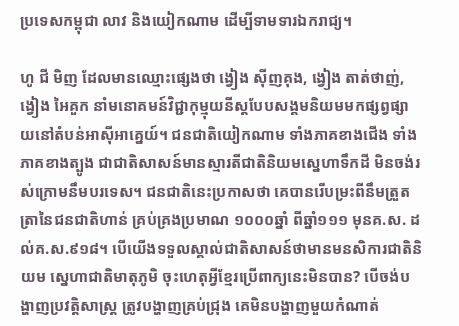ប្រទេសកម្ពុជា លាវ និងយៀកណាម ដើម្បីទាមទារឯករាជ្យ។

ហូ ជី មិញ ដែលមានឈ្មោះផ្សេងថា ង្វៀង ស៊ីញគុង, ង្វៀង តាត់ថាញ់, ង្វៀង អៃគួក នាំមនោគមន៍វិជ្ជាកុម្មុយនីស្តបែបសង្គមនិយមមកផ្សព្វផ្សាយនៅតំបន់អាស៊ីអាគ្នេយ៍។ ជនជាតិយៀកណាម ទាំងភាគខាងជើង ទាំងភាគខាងត្បូង ជាជាតិសាសន៍មានស្មារតីជាតិនិយមស្នេហាទឹកដី មិនចង់រស់ក្រោមនឹមបរទេស។ ជនជាតិនេះប្រកាសថា គេបានរើបម្រះពីនឹមត្រួតត្រានៃជនជាតិហាន់ គ្រប់គ្រងប្រមាណ ១០០០ឆ្នាំ ពីឆ្នាំ១១១ មុនគ.ស. ដល់គ.ស.៩១៨។ បើយើងទទួលស្គាល់ជាតិសាសន៍ថាមានមនសិការជាតិនិយម ស្នេហាជាតិមាតុភូមិ ចុះហេតុអ្វីខ្មែរប្រើពាក្យនេះមិនបាន? បើចង់បង្ហាញប្រវត្តិសាស្ត្រ ត្រូវបង្ហាញគ្រប់ជ្រុង គេមិនបង្ហាញមួយកំណាត់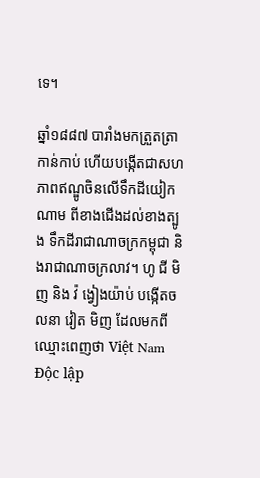ទេ។

ឆ្នាំ១៨៨៧ បារាំងមកត្រួតត្រាកាន់កាប់ ហើយបង្កើតជាសហភាពឥណ្ឌូចិនលើទឹកដីយៀកណាម ពីខាងជើងដល់ខាងត្បូង ទឹកដីរាជាណាចក្រកម្ពុជា និងរាជាណាចក្រលាវ។ ហូ ជី មិញ និង វ៉ ង្វៀងយ៉ាប់ បង្កើតចលនា វៀត មិញ ដែលមកពីឈ្មោះពេញថា Việt Nam Độc lập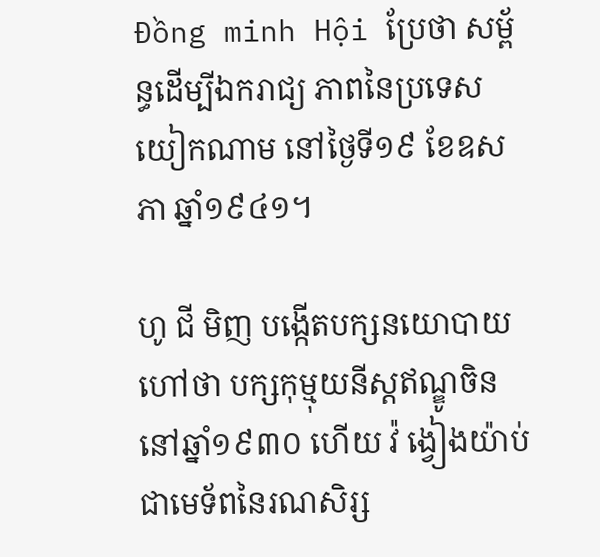Đồng minh Hội ប្រែថា សម្ព័ន្ធដើម្បីឯករាជ្យ ភាពនៃប្រទេសយៀកណាម នៅថ្ងៃទី១៩ ខែឧសភា ឆ្នាំ១៩៤១។

ហូ ជី មិញ បង្កើតបក្សនយោបាយហៅថា បក្សកុម្មុយនីស្តឥណ្ឌូចិន នៅឆ្នាំ១៩៣០ ហើយ វ៉ ង្វៀងយ៉ាប់ ជាមេទ័ពនៃរណសិរ្ស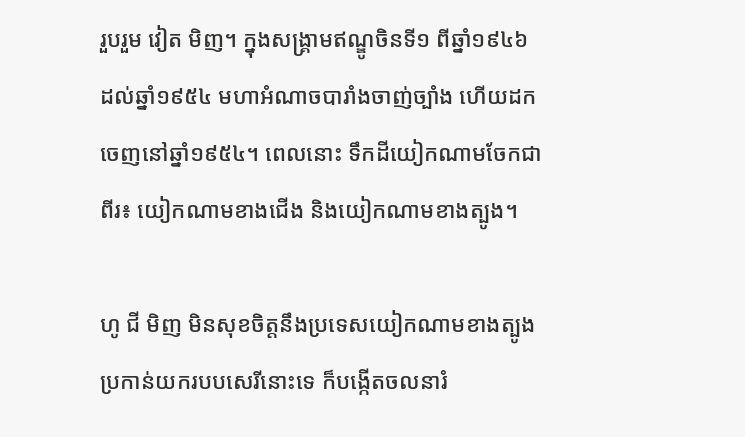រួបរួម វៀត មិញ។ ក្នុងសង្គ្រាមឥណ្ឌូចិនទី១ ពីឆ្នាំ១៩៤៦ ដល់ឆ្នាំ១៩៥៤ មហាអំណាចបារាំងចាញ់ច្បាំង ហើយដកចេញនៅឆ្នាំ១៩៥៤។ ពេលនោះ ទឹកដីយៀកណាមចែកជាពីរ៖ យៀកណាមខាងជើង និងយៀកណាមខាងត្បូង។

ហូ ជី មិញ មិនសុខចិត្តនឹងប្រទេសយៀកណាមខាងត្បូងប្រកាន់យករបបសេរីនោះទេ ក៏បង្កើតចលនារំ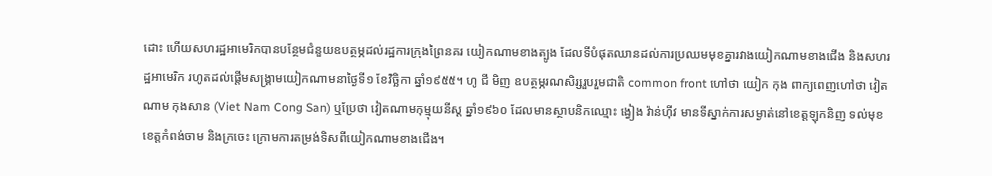ដោះ ហើយសហរដ្ឋអាមេរិកបានបន្ថែមជំនួយឧបត្ថម្ភដល់រដ្ឋការក្រុងព្រៃនគរ យៀកណាមខាងត្បូង ដែលទីបំផុតឈានដល់ការប្រឈមមុខគ្នារវាងយៀកណាមខាងជើង និងសហរដ្ឋអាមេរិក រហូតដល់ផ្តើមសង្គ្រាមយៀកណាមនាថ្ងៃទី១ ខែវិច្ឆិកា ឆ្នាំ១៩៥៥។ ហូ ជី មិញ ឧបត្ថម្ភរណសិរ្សរួបរួមជាតិ common front ហៅថា យៀក កុង ពាក្យពេញហៅថា វៀតណាម កុងសាន (Viet Nam Cong San) ឬប្រែថា វៀតណាមកុម្មុយនីស្ត ឆ្នាំ១៩៦០ ដែលមានស្ថាបនិកឈ្មោះ ង្វៀង វ៉ាន់ហ៊ីវ មានទីស្នាក់ការសម្ងាត់នៅខេត្តឡុកនិញ ទល់មុខខេត្តកំពង់ចាម និងក្រចេះ ក្រោមការតម្រង់ទិសពីយៀកណាមខាងជើង។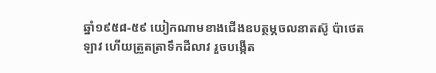ឆ្នាំ១៩៥៨-៥៩ យៀកណាមខាងជើងឧបត្ថម្ភចលនាតស៊ូ ប៉ាថេត ឡាវ ហើយត្រួតត្រាទឹកដីលាវ រួចបង្កើត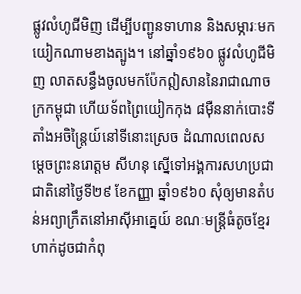ផ្លូវលំហូជីមិញ ដើម្បីបញ្ជូនទាហាន និងសម្ភារៈមកយៀកណាមខាងត្បូង។ នៅឆ្នាំ១៩៦០ ផ្លូវលំហូជីមិញ លាតសន្ធឹងចូលមកប៉ែកឦសាននៃរាជាណាចក្រកម្ពុជា ហើយទ័ពព្រៃយៀកកុង ៨ម៉ឺននាក់បោះទីតាំងអចិន្ត្រៃយ៍នៅទីនោះស្រេច ដំណាលពេលសម្តេចព្រះនរោត្តម សីហនុ ស្នើទៅអង្គការសហប្រជាជាតិនៅថ្ងៃទី២៩ ខែកញ្ញា ឆ្នាំ១៩៦០ សុំឲ្យមានតំបន់អព្យាក្រឹតនៅអាស៊ីអាគ្នេយ៍ ខណៈមន្ត្រីធំតូចខ្មែរហាក់ដូចជាកំពុ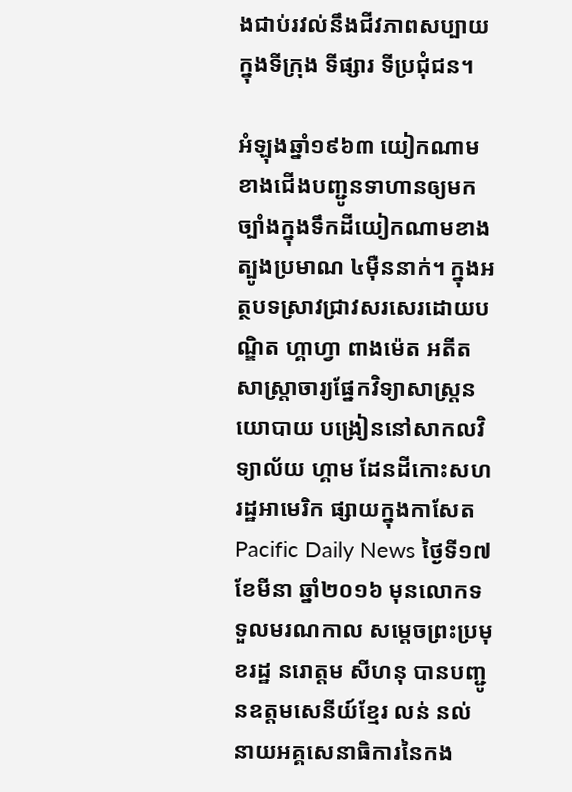ងជាប់រវល់នឹងជីវភាពសប្បាយក្នុងទីក្រុង ទីផ្សារ ទីប្រជុំជន។

អំឡុងឆ្នាំ១៩៦៣ យៀកណាមខាងជើងបញ្ជូនទាហានឲ្យមកច្បាំងក្នុងទឹកដីយៀកណាមខាងត្បូងប្រមាណ ៤ម៉ឺននាក់។ ក្នុងអត្ថបទស្រាវជ្រាវសរសេរដោយបណ្ឌិត ហ្គាហ្វា ពាងម៉េត អតីតសាស្ត្រាចារ្យផ្នែកវិទ្យាសាស្ត្រនយោបាយ បង្រៀននៅសាកលវិទ្យាល័យ ហ្គាម ដែនដីកោះសហរដ្ឋអាមេរិក ផ្សាយក្នុងកាសែត Pacific Daily News ថ្ងៃទី១៧ ខែមីនា ឆ្នាំ២០១៦ មុនលោកទទួលមរណកាល សម្តេចព្រះប្រមុខរដ្ឋ នរោត្តម សីហនុ បានបញ្ជូនឧត្តមសេនីយ៍ខ្មែរ លន់ នល់ នាយអគ្គសេនាធិការនៃកង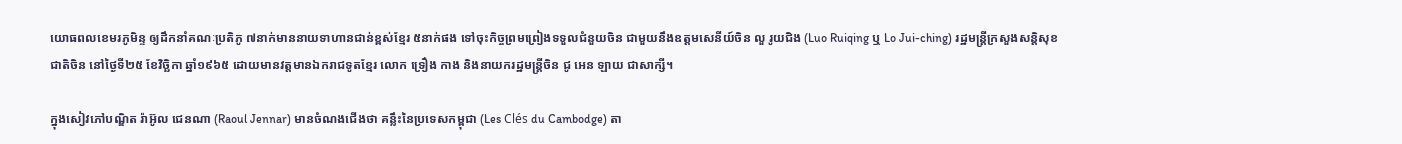យោធពលខេមរភូមិន្ទ ឲ្យដឹកនាំគណៈប្រតិភូ ៧នាក់មាននាយទាហានជាន់ខ្ពស់ខ្មែរ ៥នាក់ផង ទៅចុះកិច្ចព្រមព្រៀងទទួលជំនួយចិន ជាមួយនឹងឧត្តមសេនីយ៍ចិន លួ រូយជិង (Luo Ruiqing ឬ Lo Jui-ching) រដ្ឋមន្ត្រីក្រសួងសន្តិសុខជាតិចិន នៅថ្ងៃទី២៥ ខែវិច្ឆិកា ឆ្នាំ១៩៦៥ ដោយមានវត្តមានឯករាជទូតខ្មែរ លោក ទ្រឿង កាង និងនាយករដ្ឋមន្ត្រីចិន ជូ អេន ឡាយ ជាសាក្សី។

ក្នុងសៀវភៅបណ្ឌិត រ៉ាអ៊ូល ជេនណា (Raoul Jennar) មានចំណងជើងថា គន្លឹះនៃប្រទេសកម្ពុជា (Les Clés du Cambodge) តា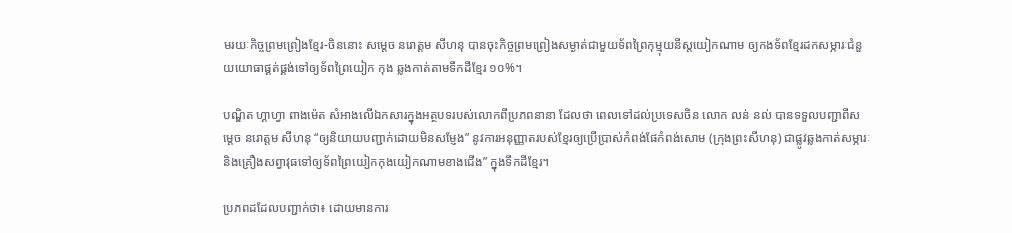មរយៈកិច្ចព្រមព្រៀងខ្មែរ-ចិននោះ សម្តេច នរោត្តម សីហនុ បានចុះកិច្ចព្រមព្រៀងសម្ងាត់ជាមួយទ័ពព្រៃកុម្មុយនីស្តយៀកណាម ឲ្យកងទ័ពខ្មែរដកសម្ភារៈជំនួយយោធាផ្គត់ផ្គង់ទៅឲ្យទ័ពព្រៃយៀក កុង ឆ្លងកាត់តាមទឹកដីខ្មែរ ១០%។

បណ្ឌិត ហ្គាហ្វា ពាងម៉េត សំអាងលើឯកសារក្នុងអត្ថបទរបស់លោកពីប្រភពនានា ដែលថា ពេលទៅដល់ប្រទេសចិន លោក លន់ នល់ បានទទួលបញ្ជាពីសម្តេច នរោត្តម សីហនុ “ឲ្យនិយាយបញ្ជាក់ដោយមិនសម្ញែង” នូវការអនុញ្ញាតរបស់ខ្មែរឲ្យប្រើប្រាស់កំពង់ផែកំពង់សោម (ក្រុងព្រះសីហនុ) ជាផ្លូវឆ្លងកាត់សម្ភារៈ និងគ្រឿងសព្វាវុធទៅឲ្យទ័ពព្រៃយៀកកុងយៀកណាមខាងជើង” ក្នុងទឹកដីខ្មែរ។

ប្រភពដដែលបញ្ជាក់ថា៖ ដោយមានការ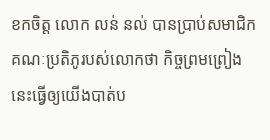ខកចិត្ត លោក លន់ នល់ បានប្រាប់សមាជិកគណៈប្រតិភូរបស់លោកថា កិច្ចព្រមព្រៀងនេះធ្វើឲ្យយើងបាត់ប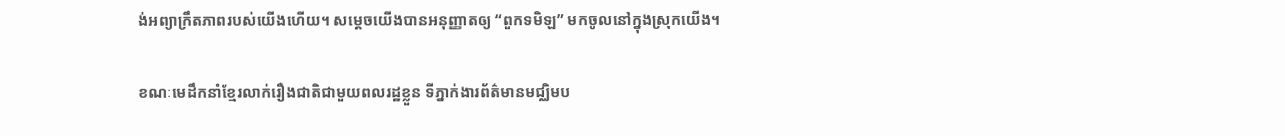ង់អព្យាក្រឹតភាពរបស់យើងហើយ។ សម្តេចយើងបានអនុញ្ញាតឲ្យ “ពួកទមិឡ” មកចូលនៅក្នុងស្រុកយើង។

ខណៈមេដឹកនាំខ្មែរលាក់រឿងជាតិជាមួយពលរដ្ឋខ្លួន ទីភ្នាក់ងារព័ត៌មានមជ្ឈិមប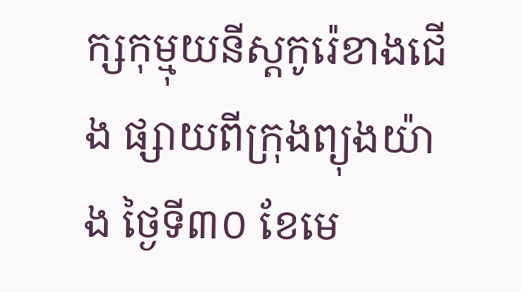ក្សកុម្មុយនីស្តកូរ៉េខាងជើង ផ្សាយពីក្រុងព្យុងយ៉ាង ថ្ងៃទី៣០ ខែមេ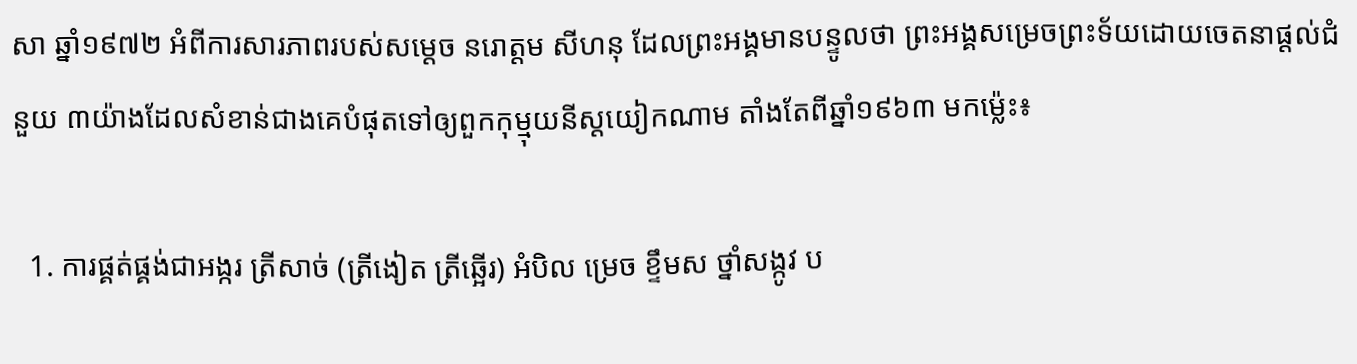សា ឆ្នាំ១៩៧២ អំពីការសារភាពរបស់សម្តេច នរោត្តម សីហនុ ដែលព្រះអង្គមានបន្ទូលថា ព្រះអង្គសម្រេចព្រះទ័យដោយចេតនាផ្តល់ជំនួយ ៣យ៉ាងដែលសំខាន់ជាងគេបំផុតទៅឲ្យពួកកុម្មុយនីស្តយៀកណាម តាំងតែពីឆ្នាំ១៩៦៣ មកម្ល៉េះ៖

  1. ការផ្គត់ផ្គង់ជាអង្ករ ត្រីសាច់ (ត្រីងៀត ត្រីឆ្អើរ) អំបិល ម្រេច ខ្ទឹមស ថ្នាំសង្កូវ ប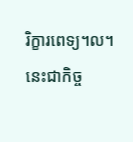រិក្ខារពេទ្យ។ល។ នេះជាកិច្ច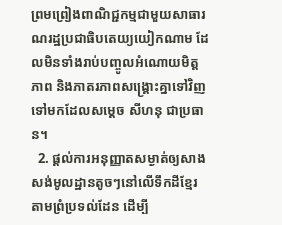ព្រមព្រៀងពាណិជ្ជកម្មជាមួយសាធារណរដ្ឋប្រជាធិបតេយ្យយៀកណាម ដែលមិនទាំងរាប់បញ្ចូលអំណោយមិត្តភាព និងភាតរភាពសង្គ្រោះគ្នាទៅវិញទៅមកដែលសម្តេច សីហនុ ជាប្រធាន។
  2. ផ្តល់ការអនុញ្ញាតសម្ងាត់ឲ្យសាងសង់មូលដ្ឋានតូចៗនៅលើទឹកដីខ្មែរតាមព្រំប្រទល់ដែន ដើម្បី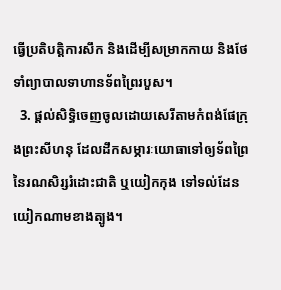ធ្វើប្រតិបត្តិការសឹក និងដើម្បីសម្រាកកាយ និងថែទាំព្យាបាលទាហានទ័ពព្រៃរបួស។
  3. ផ្តល់សិទ្ធិចេញចូលដោយសេរីតាមកំពង់ផែក្រុងព្រះសីហនុ ដែលដឹកសម្ភារៈយោធាទៅឲ្យទ័ពព្រៃនៃរណសិរ្សរំដោះជាតិ ឬយៀកកុង ទៅទល់ដែនយៀកណាមខាងត្បូង។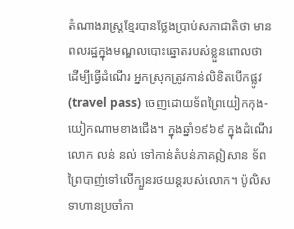តំណាងរាស្ត្រខ្មែរបានថ្លែងប្រាប់សភាជាតិថា មានពលរដ្ឋក្នុងមណ្ឌលបោះឆ្នោតរបស់ខ្លួនពោលថា ដើម្បីធ្វើដំណើរ អ្នកស្រុកត្រូវកាន់លិខិតបើកផ្លូវ (travel pass) ចេញដោយទ័ពព្រៃយៀកកុង-យៀកណាមខាងជើង។ ក្នុងឆ្នាំ១៩៦៩ ក្នុងដំណើរលោក លន់ នល់ ទៅកាន់តំបន់ភាគឦសាន ទ័ពព្រៃបាញ់ទៅលើក្បួនរថយន្តរបស់លោក។ ប៉ូលិសទាហានប្រចាំកា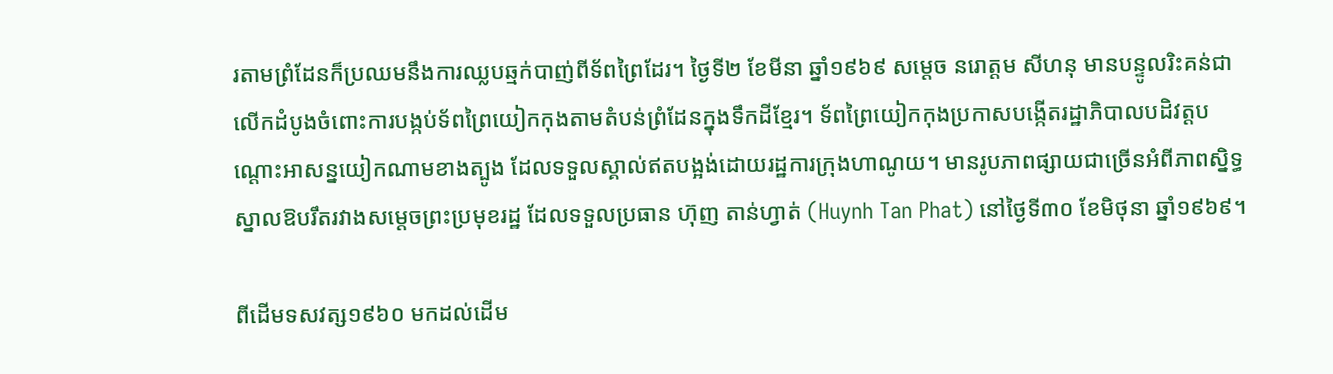រតាមព្រំដែនក៏ប្រឈមនឹងការឈ្លបឆ្មក់បាញ់ពីទ័ពព្រៃដែរ។ ថ្ងៃទី២ ខែមីនា ឆ្នាំ១៩៦៩ សម្តេច នរោត្តម សីហនុ មានបន្ទូលរិះគន់ជាលើកដំបូងចំពោះការបង្កប់ទ័ពព្រៃយៀកកុងតាមតំបន់ព្រំដែនក្នុងទឹកដីខ្មែរ។ ទ័ពព្រៃយៀកកុងប្រកាសបង្កើតរដ្ឋាភិបាលបដិវត្តបណ្ដោះអាសន្នយៀកណាមខាងត្បូង ដែលទទួលស្គាល់ឥតបង្អង់ដោយរដ្ឋការក្រុងហាណូយ។ មានរូបភាពផ្សាយជាច្រើនអំពីភាពស្និទ្ធស្នាលឱបរឹតរវាងសម្តេចព្រះប្រមុខរដ្ឋ ដែលទទួលប្រធាន ហ៊ុញ តាន់ហ្វាត់ (Huynh Tan Phat) នៅថ្ងៃទី៣០ ខែមិថុនា ឆ្នាំ១៩៦៩។

ពីដើមទសវត្ស១៩៦០ មកដល់ដើម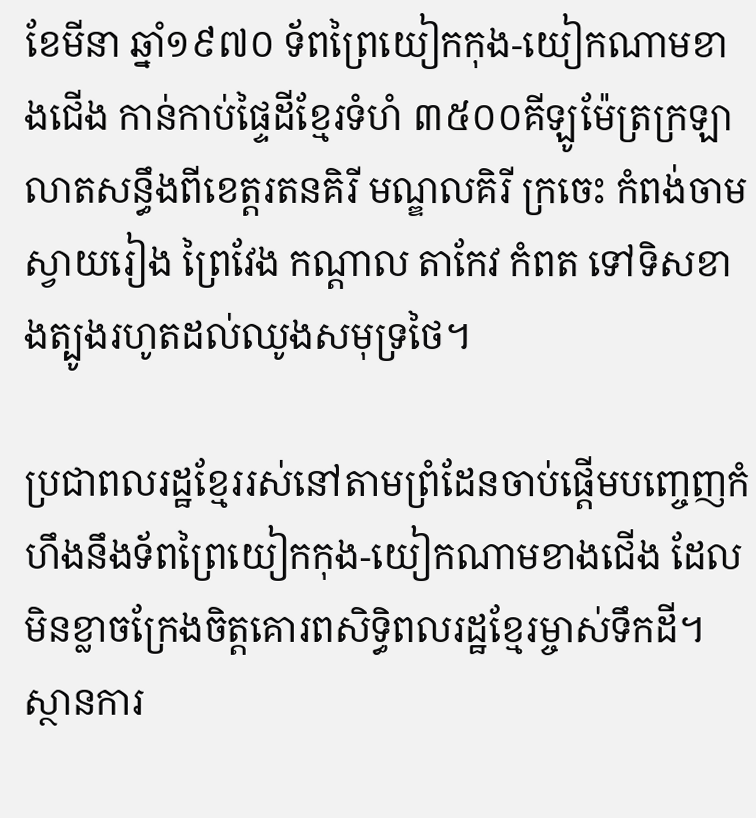ខែមីនា ឆ្នាំ១៩៧០ ទ័ពព្រៃយៀកកុង-យៀកណាមខាងជើង កាន់កាប់ផ្ទៃដីខ្មែរទំហំ ៣៥០០គីឡូម៉ែត្រក្រឡា លាតសន្ធឹងពីខេត្តរតនគិរី មណ្ឌលគិរី ក្រចេះ កំពង់ចាម ស្វាយរៀង ព្រៃវែង កណ្តាល តាកែវ កំពត ទៅទិសខាងត្បូងរហូតដល់ឈូងសមុទ្រថៃ។

ប្រជាពលរដ្ឋខ្មែររស់នៅតាមព្រំដែនចាប់ផ្តើមបញ្ចេញកំហឹងនឹងទ័ពព្រៃយៀកកុង-យៀកណាមខាងជើង ដែលមិនខ្លាចក្រែងចិត្តគោរពសិទ្ធិពលរដ្ឋខ្មែរម្ចាស់ទឹកដី។ ស្ថានការ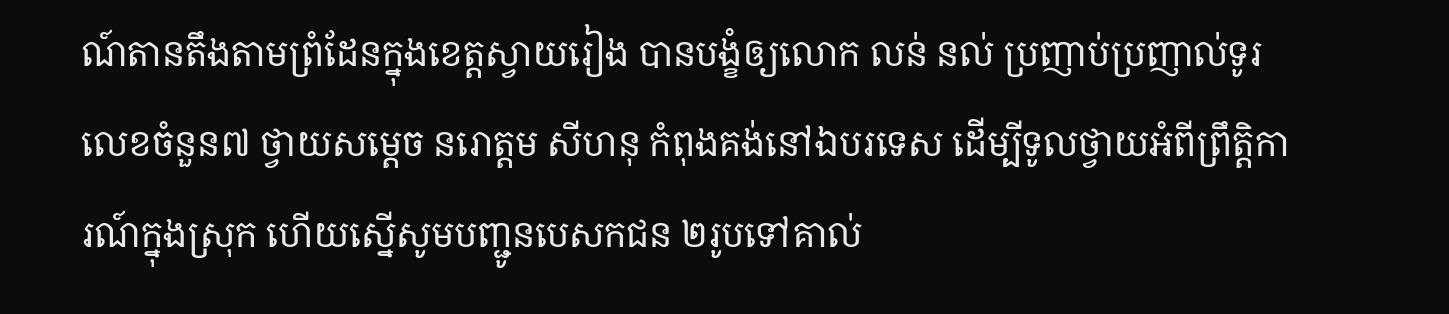ណ៍តានតឹងតាមព្រំដែនក្នុងខេត្តស្វាយរៀង បានបង្ខំឲ្យលោក លន់ នល់ ប្រញាប់ប្រញាល់ទូរលេខចំនួន៧ ថ្វាយសម្តេច នរោត្ដម សីហនុ កំពុងគង់នៅឯបរទេស ដើម្បីទូលថ្វាយអំពីព្រឹត្តិការណ៍ក្នុងស្រុក ហើយស្នើសូមបញ្ជូនបេសកជន ២រូបទៅគាល់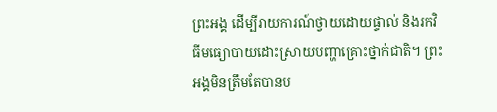ព្រះអង្គ ដើម្បីរាយការណ៍ថ្វាយដោយផ្ទាល់ និងរកវិធីមធ្យោបាយដោះស្រាយបញ្ហាគ្រោះថ្នាក់ជាតិ។ ព្រះអង្គមិនត្រឹមតែបានប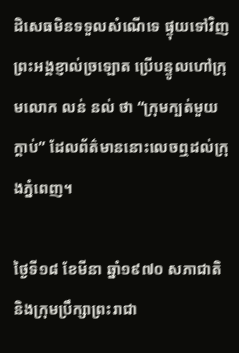ដិសេធមិនទទួលសំណើទេ ផ្ទុយទៅវិញព្រះអង្គខ្ញាល់ច្រឡោត ប្រើបន្ទូលហៅក្រុមលោក លន់ នល់ ថា “ក្រុមក្បត់មួយក្តាប់” ដែលព័ត៌មាននោះលេចឮដល់ក្រុងភ្នំពេញ។

ថ្ងៃទី១៨ ខែមីនា ឆ្នាំ១៩៧០ សភាជាតិ និងក្រុមប្រឹក្សាព្រះរាជា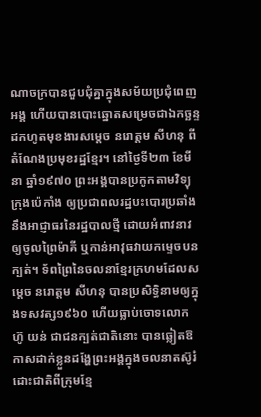ណាចក្របានជួបជុំគ្នាក្នុងសម័យប្រជុំពេញអង្គ ហើយបានបោះឆ្នោតសម្រេចជាឯកច្ឆន្ទដកហូតមុខងារសម្តេច នរោត្តម សីហនុ ពីតំណែងប្រមុខរដ្ឋខ្មែរ។ នៅថ្ងៃទី២៣ ខែមីនា ឆ្នាំ១៩៧០ ព្រះអង្គបានប្រកូកតាមវិទ្យុក្រុងប៉េកាំង ឲ្យប្រជាពលរដ្ឋបះបោរប្រឆាំងនឹងអាជ្ញាធរនៃរដ្ឋបាលថ្មី ដោយអំពាវនាវឲ្យចូលព្រៃម៉ាគី ឬកាន់អាវុធវាយកម្ទេចបនក្បត់។ ទ័ពព្រៃនៃចលនាខ្មែរក្រហមដែលសម្តេច នរោត្តម សីហនុ បានប្រសិទ្ធិនាមឲ្យក្នុងទសវត្ស១៩៦០ ហើយធ្លាប់ចោទលោក ហ៊ូ យន់ ជាជនក្បត់ជាតិនោះ បានឆ្លៀតឱកាសដាក់ខ្លួនដង្ហែព្រះអង្គក្នុងចលនាតស៊ូរំដោះជាតិពីក្រុមខ្មែ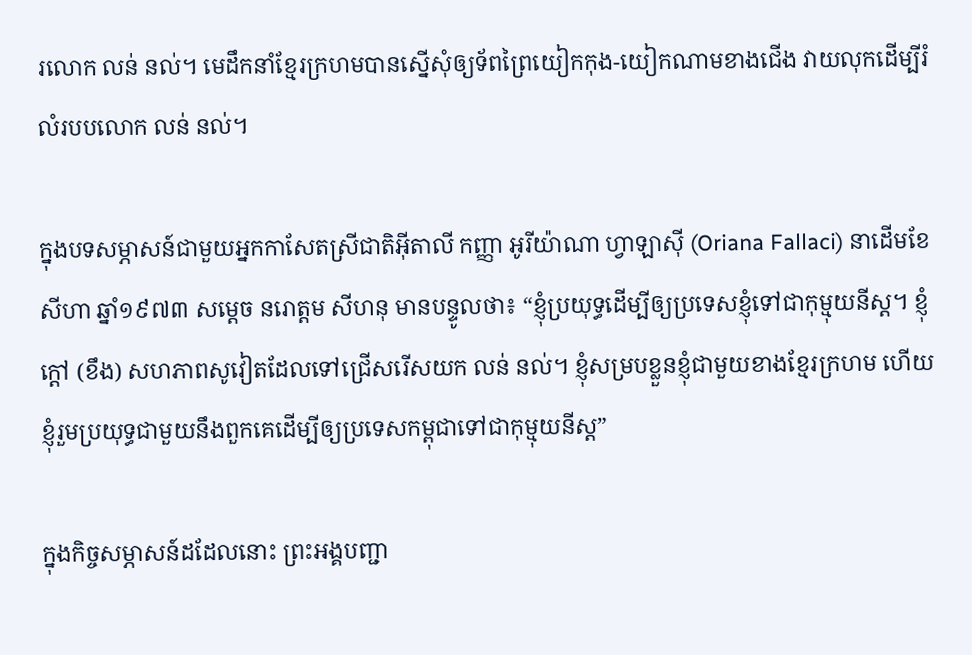រលោក លន់ នល់។ មេដឹកនាំខ្មែរក្រហមបានស្នើសុំឲ្យទ័ពព្រៃយៀកកុង-យៀកណាមខាងជើង វាយលុកដើម្បីរំលំរបបលោក លន់ នល់។

ក្នុងបទសម្ភាសន៍ជាមួយអ្នកកាសែតស្រីជាតិអ៊ីតាលី កញ្ញា អូរីយ៉ាណា ហ្វាឡាស៊ី (Oriana Fallaci) នាដើមខែសីហា ឆ្នាំ១៩៧៣ សម្តេច នរោត្ដម សីហនុ មានបន្ទូលថា៖ “ខ្ញុំប្រយុទ្ធដើម្បីឲ្យប្រទេសខ្ញុំទៅជាកុម្មុយនីស្ត។ ខ្ញុំក្តៅ (ខឹង) សហភាពសូវៀតដែលទៅជ្រើសរើសយក លន់ នល់។ ខ្ញុំសម្របខ្លួនខ្ញុំជាមួយខាងខ្មែរក្រហម ហើយខ្ញុំរួមប្រយុទ្ធជាមួយនឹងពួកគេដើម្បីឲ្យប្រទេសកម្ពុជាទៅជាកុម្មុយនីស្ត”

ក្នុងកិច្ចសម្ភាសន៍ដដែលនោះ ព្រះអង្គបញ្ជា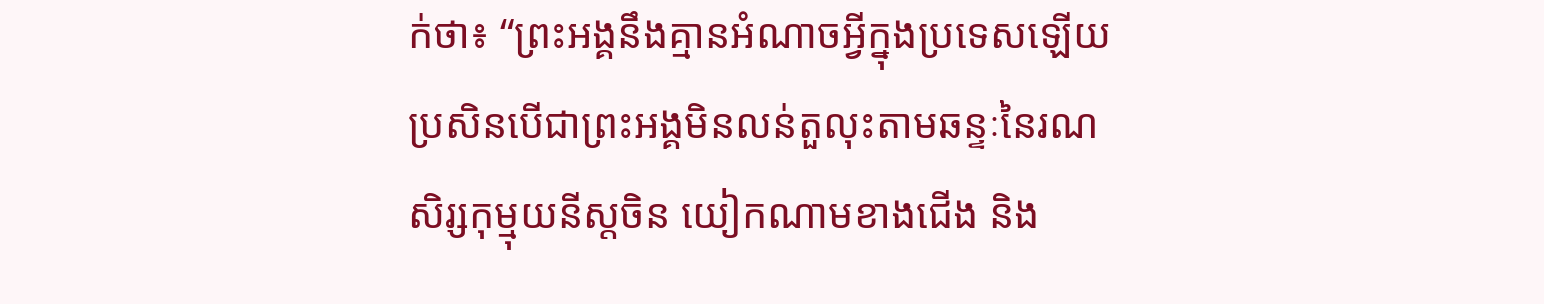ក់ថា៖ “ព្រះអង្គនឹងគ្មានអំណាចអ្វីក្នុងប្រទេសឡើយ ប្រសិនបើជាព្រះអង្គមិនលន់តួលុះតាមឆន្ទៈនៃរណសិរ្សកុម្មុយនីស្តចិន យៀកណាមខាងជើង និង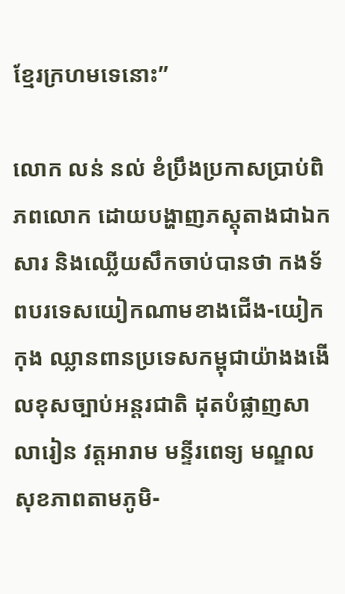ខ្មែរក្រហមទេនោះ”

លោក លន់ នល់ ខំប្រឹងប្រកាសប្រាប់ពិភពលោក ដោយបង្ហាញភស្តុតាងជាឯកសារ និងឈ្លើយសឹកចាប់បានថា កងទ័ពបរទេសយៀកណាមខាងជើង-យៀកកុង ឈ្លានពានប្រទេសកម្ពុជាយ៉ាងងងើលខុសច្បាប់អន្តរជាតិ ដុតបំផ្លាញសាលារៀន វត្តអារាម មន្ទីរពេទ្យ មណ្ឌលសុខភាពតាមភូមិ-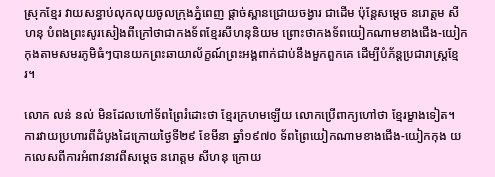ស្រុកខ្មែរ វាយសន្ធាប់លុកលុយចូលក្រុងភ្នំពេញ ផ្តាច់ស្ពានជ្រោយចង្វារ ជាដើម ប៉ុន្តែសម្តេច នរោត្តម សីហនុ បំពងព្រះសូរសៀងពីក្រៅថាជាកងទ័ពខ្មែរសីហនុនិយម ព្រោះថាកងទ័ពយៀកណាមខាងជើង-យៀកកុងតាមសមរភូមិធំៗបានយកព្រះឆាយាល័ក្ខណ៍ព្រះអង្គពាក់ជាប់នឹងមួកពួកគេ ដើម្បីបំភ័ន្តប្រជារាស្ត្រខ្មែរ។

លោក លន់ នល់ មិនដែលហៅទ័ពព្រៃរំដោះថា ខ្មែរក្រហមឡើយ លោកប្រើពាក្យហៅថា ខ្មែរម្ខាងទៀត។ ការវាយប្រហារពីដំបូងដៃក្រោយថ្ងៃទី២៩ ខែមីនា ឆ្នាំ១៩៧០ ទ័ពព្រៃយៀកណាមខាងជើង-យៀកកុង យកលេសពីការអំពាវនាវពីសម្តេច នរោត្តម សីហនុ ក្រោយ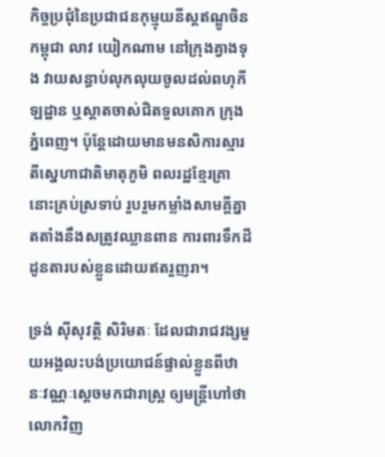កិច្ចប្រជុំនៃប្រជាជនកុម្មុយនីស្តឥណ្ឌូចិន កម្ពុជា លាវ យៀកណាម នៅក្រុងគ្វាងទុង វាយសន្ធាប់លុកលុយចូលដល់ពហុកីឡដ្ឋាន ឬស្តាតចាស់ជិតទួលគោក ក្រុងភ្នំពេញ។ ប៉ុន្តែដោយមានមនសិការស្មារតីស្នេហាជាតិមាតុភូមិ ពលរដ្ឋខ្មែរគ្រានោះគ្រប់ស្រទាប់ រួបរួមកម្លាំងសាមគ្គីគ្នាតតាំងនឹងសត្រូវឈ្លានពាន ការពារទឹកដីដូនតារបស់ខ្លួនដោយឥតរួញរា។

ទ្រង់ ស៊ីសុវត្ថិ សិរិមតៈ ដែលជារាជវង្សមួយអង្គលះបង់ប្រយោជន៍ផ្ទាល់ខ្លួនពីឋានៈវណ្ណៈស្តេចមកជារាស្ត្រ ឲ្យមន្ត្រីហៅថាលោកវិញ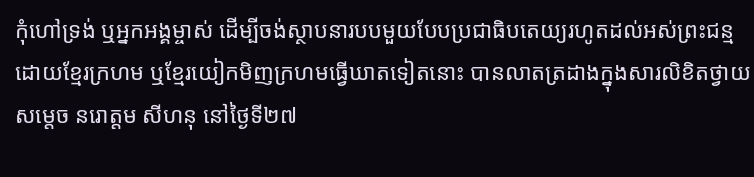កុំហៅទ្រង់ ឬអ្នកអង្គម្ចាស់ ដើម្បីចង់ស្ថាបនារបបមួយបែបប្រជាធិបតេយ្យរហូតដល់អស់ព្រះជន្មដោយខ្មែរក្រហម ឬខ្មែរយៀកមិញក្រហមធ្វើឃាតទៀតនោះ បានលាតត្រដាងក្នុងសារលិខិតថ្វាយសម្តេច នរោត្តម សីហនុ នៅថ្ងៃទី២៧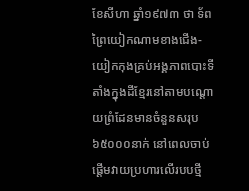ខែសីហា ឆ្នាំ១៩៧៣ ថា ទ័ពព្រៃយៀកណាមខាងជើង-យៀកកុងគ្រប់អង្គភាពបោះទីតាំងក្នុងដីខ្មែរនៅតាមបណ្តោយព្រំដែនមានចំនួនសរុប ៦៥០០០នាក់ នៅពេលចាប់ផ្តើមវាយប្រហារលើរបបថ្មី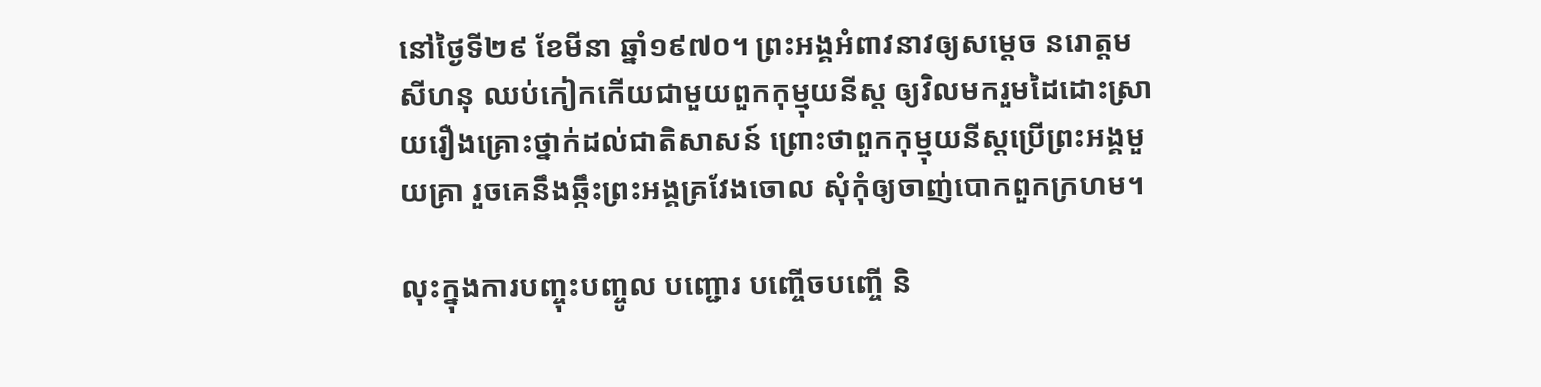នៅថ្ងៃទី២៩ ខែមីនា ឆ្នាំ១៩៧០។ ព្រះអង្គអំពាវនាវឲ្យសម្តេច នរោត្តម សីហនុ ឈប់កៀកកើយជាមួយពួកកុម្មុយនីស្ត ឲ្យវិលមករួមដៃដោះស្រាយរឿងគ្រោះថ្នាក់ដល់ជាតិសាសន៍ ព្រោះថាពួកកុម្មុយនីស្តប្រើព្រះអង្គមួយគ្រា រួចគេនឹងឆ្កឹះព្រះអង្គគ្រវែងចោល សុំកុំឲ្យចាញ់បោកពួកក្រហម។

លុះក្នុងការបញ្ចុះបញ្ចូល បញ្ជោរ បញ្ចើចបញ្ចើ និ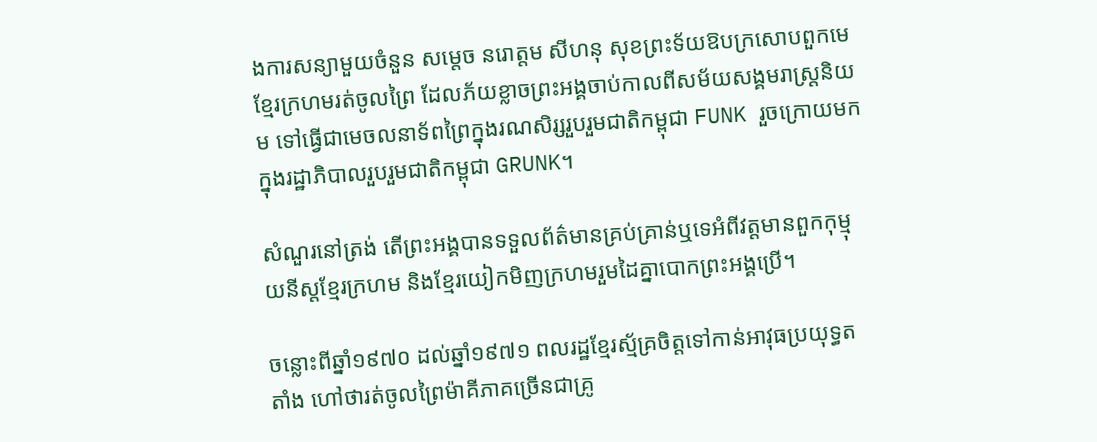ងការសន្យាមួយចំនួន សម្តេច នរោត្តម សីហនុ សុខព្រះទ័យឱបក្រសោបពួកមេខ្មែរក្រហមរត់ចូលព្រៃ ដែលភ័យខ្លាចព្រះអង្គចាប់កាលពីសម័យសង្គមរាស្ត្រនិយម ទៅធ្វើជាមេចលនាទ័ពព្រៃក្នុងរណសិរ្សរួបរួមជាតិកម្ពុជា FUNK រួចក្រោយមកក្នុងរដ្ឋាភិបាលរួបរួមជាតិកម្ពុជា GRUNK។

សំណួរនៅត្រង់ តើព្រះអង្គបានទទួលព័ត៌មានគ្រប់គ្រាន់ឬទេអំពីវត្តមានពួកកុម្មុយនីស្តខ្មែរក្រហម និងខ្មែរយៀកមិញក្រហមរួមដៃគ្នាបោកព្រះអង្គប្រើ។

ចន្លោះពីឆ្នាំ១៩៧០ ដល់ឆ្នាំ១៩៧១ ពលរដ្ឋខ្មែរស្ម័គ្រចិត្តទៅកាន់អាវុធប្រយុទ្ធតតាំង ហៅថារត់ចូលព្រៃម៉ាគីភាគច្រើនជាគ្រូ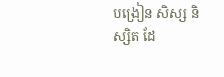បង្រៀន សិស្ស និស្សិត ដែ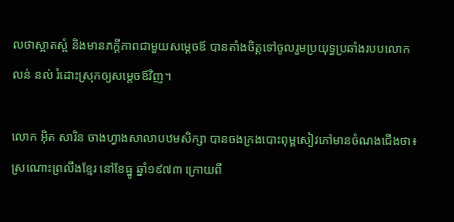លថាស្អាតស្អំ និងមានភក្តីភាពជាមួយសម្ដេចឪ បានតាំងចិត្តទៅចូលរួមប្រយុទ្ធប្រឆាំងរបបលោក លន់ នល់ រំដោះស្រុកឲ្យសម្ដេចឪវិញ។

លោក អ៊ិត សារិន ចាងហ្វាងសាលាបឋមសិក្សា បានចងក្រងបោះពុម្ពសៀវភៅមានចំណងជើងថា៖ ស្រណោះព្រលឹងខ្មែរ នៅខែធ្នូ ឆ្នាំ១៩៧៣ ក្រោយពី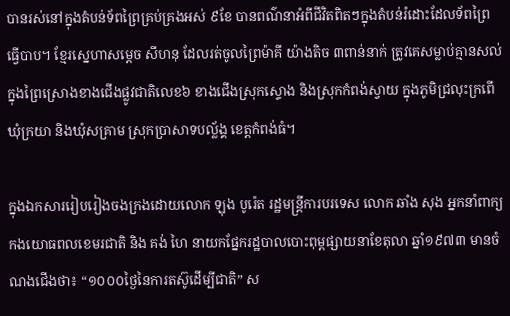បានរស់នៅក្នុងតំបន់ទ័ពព្រៃគ្រប់គ្រងអស់ ៩ខែ បានពណ៌នាអំពីជីវិតពិតៗក្នុងតំបន់រំដោះដែលទ័ពព្រៃធ្វើបាប។ ខ្មែរស្នេហាសម្តេច សីហនុ ដែលរត់ចូលព្រៃម៉ាគី យ៉ាងតិច ៣ពាន់នាក់ ត្រូវគេសម្លាប់គ្មានសល់ក្នុងព្រៃស្រោងខាងជើងផ្លូវជាតិលេខ៦ ខាងជើងស្រុកស្ទោង និងស្រុកកំពង់ស្វាយ ក្នុងភូមិជ្រលុះក្រពើ ឃុំក្រយា និងឃុំសគ្រាម ស្រុកប្រាសាទបល្ល័ង្គ ខេត្តកំពង់ធំ។

ក្នុងឯកសាររៀបរៀងចងក្រងដោយលោក ឡុង បូរ៉េត រដ្ឋមន្ត្រីការបរទេស លោក ឆាំង សុង អ្នកនាំពាក្យកងយោធពលខេមរជាតិ និង គង់ ហៃ នាយកផ្នែករដ្ឋបាលបោះពុម្ពផ្សាយនាខែតុលា ឆ្នាំ១៩៧៣ មានចំណងជើងថា៖ “១០០០ថ្ងៃនៃការតស៊ូដើម្បីជាតិ” ស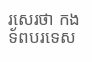រសេរថា កងទ័ពបរទេស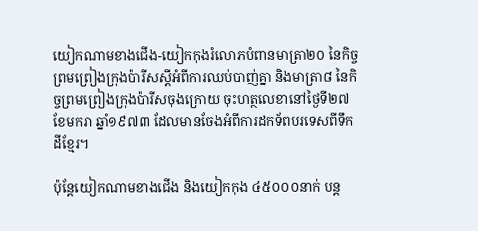យៀកណាមខាងជើង-យៀកកុងរំលោភបំពានមាត្រា២០ នៃកិច្ចព្រមព្រៀងក្រុងប៉ារីសស្តីអំពីការឈប់បាញ់គ្នា និងមាត្រា៨ នៃកិច្ចព្រមព្រៀងក្រុងប៉ារីសចុងក្រោយ ចុះហត្ថលេខានៅថ្ងៃទី២៧ ខែមករា ឆ្នាំ១៩៧៣ ដែលមានចែងអំពីការដកទ័ពបរទេសពីទឹកដីខ្មែរ។

ប៉ុន្តែយៀកណាមខាងជើង និងយៀកកុង ៤៥០០០នាក់ បន្ត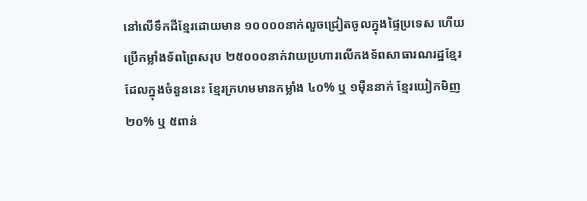នៅលើទឹកដីខ្មែរដោយមាន ១០០០០នាក់លួចជ្រៀតចូលក្នុងផ្ទៃប្រទេស ហើយប្រើកម្លាំងទ័ពព្រៃសរុប ២៥០០០នាក់វាយប្រហារលើកងទ័ពសាធារណរដ្ឋខ្មែរ ដែលក្នុងចំនួននេះ ខ្មែរក្រហមមានកម្លាំង ៤០% ឬ ១ម៉ឺននាក់ ខ្មែរយៀកមិញ ២០% ឬ ៥ពាន់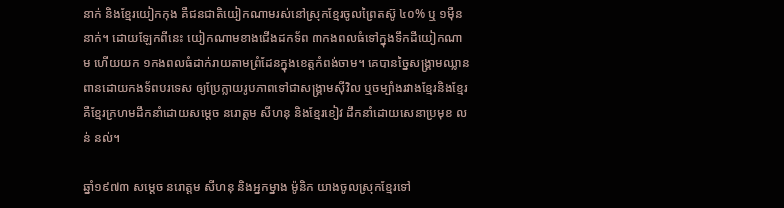នាក់ និងខ្មែរយៀកកុង គឺជនជាតិយៀកណាមរស់នៅស្រុកខ្មែរចូលព្រៃតស៊ូ ៤០% ឬ ១ម៉ឺននាក់។ ដោយឡែកពីនេះ យៀកណាមខាងជើងដកទ័ព ៣កងពលធំទៅក្នុងទឹកដីយៀកណាម ហើយយក ១កងពលធំដាក់រាយតាមព្រំដែនក្នុងខេត្តកំពង់ចាម។ គេបានច្នៃសង្គ្រាមឈ្លានពានដោយកងទ័ពបរទេស ឲ្យប្រែក្លាយរូបភាពទៅជាសង្គ្រាមស៊ីវិល ឬចម្បាំងរវាងខ្មែរនិងខ្មែរ គឺខ្មែរក្រហមដឹកនាំដោយសម្តេច នរោត្តម សីហនុ និងខ្មែរខៀវ ដឹកនាំដោយសេនាប្រមុខ លន់ នល់។

ឆ្នាំ១៩៧៣ សម្តេច នរោត្ដម សីហនុ និងអ្នកម្នាង ម៉ូនិក យាងចូលស្រុកខ្មែរទៅ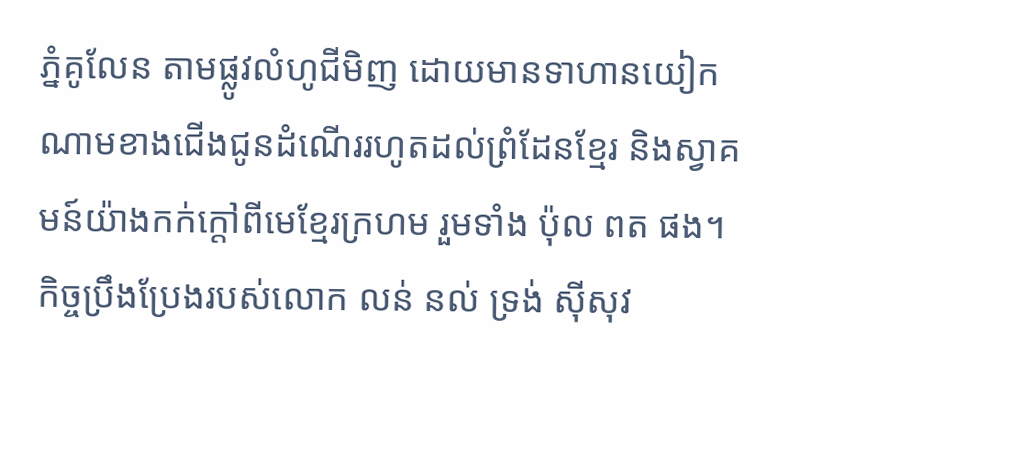ភ្នំគូលែន តាមផ្លូវលំហូជីមិញ ដោយមានទាហានយៀកណាមខាងជើងជូនដំណើររហូតដល់ព្រំដែនខ្មែរ និងស្វាគមន៍យ៉ាងកក់ក្តៅពីមេខ្មែរក្រហម រួមទាំង ប៉ុល ពត ផង។ កិច្ចប្រឹងប្រែងរបស់លោក លន់ នល់ ទ្រង់ ស៊ីសុវ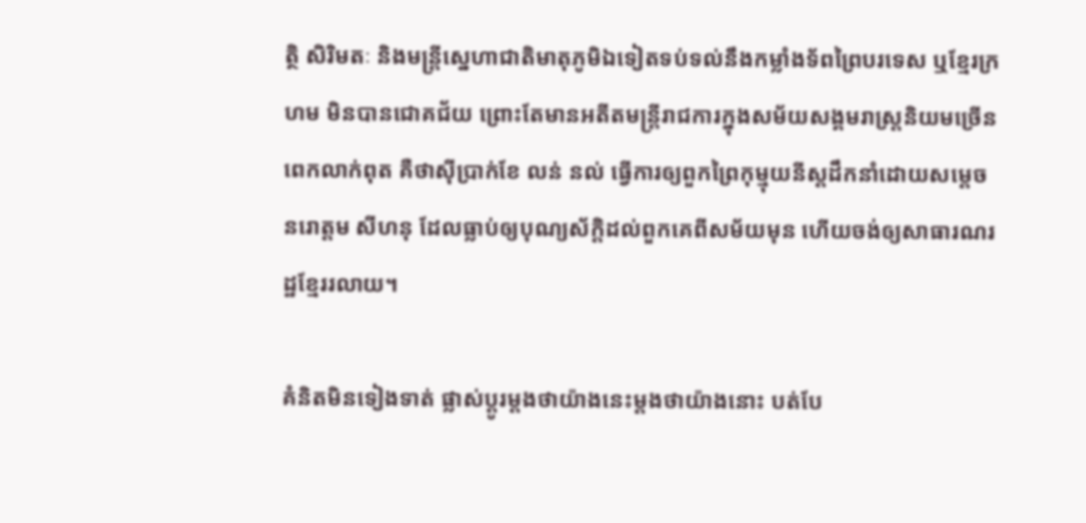ត្ថិ សិរិមតៈ និងមន្ត្រីស្នេហាជាតិមាតុភូមិឯទៀតទប់ទល់នឹងកម្លាំងទ័ពព្រៃបរទេស ឬខ្មែរក្រហម មិនបានជោគជ័យ ព្រោះតែមានអតីតមន្ត្រីរាជការក្នុងសម័យសង្គមរាស្ត្រនិយមច្រើនពេកលាក់ពុត គឺថាស៊ីប្រាក់ខែ លន់ នល់ ធ្វើការឲ្យពួកព្រៃកុម្មុយនីស្តដឹកនាំដោយសម្តេច នរោត្តម សីហនុ ដែលធ្លាប់ឲ្យបុណ្យស័ក្តិដល់ពួកគេពីសម័យមុន ហើយចង់ឲ្យសាធារណរដ្ឋខ្មែររលាយ។

គំនិតមិនទៀងទាត់ ផ្លាស់ប្ដូរម្តងថាយ៉ាងនេះម្តងថាយ៉ាងនោះ បត់បែ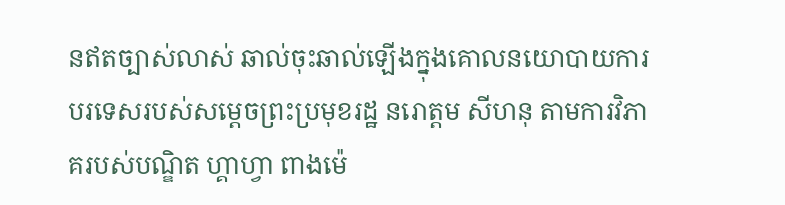នឥតច្បាស់លាស់ ឆាល់ចុះឆាល់ឡើងក្នុងគោលនយោបាយការបរទេសរបស់សម្តេចព្រះប្រមុខរដ្ឋ នរោត្តម សីហនុ តាមការវិភាគរបស់បណ្ឌិត ហ្គាហ្វា ពាងម៉េ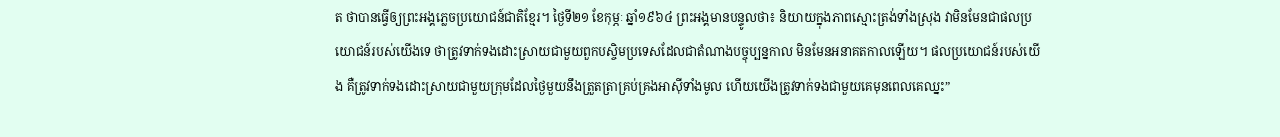ត ថាបានធ្វើឲ្យព្រះអង្គភ្លេចប្រយោជន៍ជាតិខ្មែរ។ ថ្ងៃទី២១ ខែកុម្ភៈ ឆ្នាំ១៩៦៤ ព្រះអង្គមានបន្ទូលថា៖ និយាយក្នុងភាពស្មោះត្រង់ទាំងស្រុង វាមិនមែនជាផលប្រយោជន៍របស់យើងទេ ថាត្រូវទាក់ទងដោះស្រាយជាមួយពួកបស្ចិមប្រទេសដែលជាតំណាងបច្ចុប្បន្នកាល មិនមែនអនាគតកាលឡើយ។ ផលប្រយោជន៍របស់យើង គឺត្រូវទាក់ទងដោះស្រាយជាមួយក្រុមដែលថ្ងៃមួយនឹងត្រួតត្រាគ្រប់គ្រងអាស៊ីទាំងមូល ហើយយើងត្រូវទាក់ទងជាមួយគេមុនពេលគេឈ្នះ”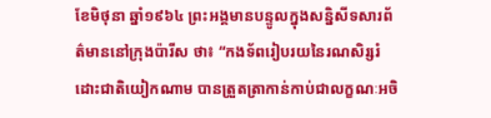ខែមិថុនា ឆ្នាំ១៩៦៤ ព្រះអង្គមានបន្ទូលក្នុងសន្និសីទសារព័ត៌មាននៅក្រុងប៉ារីស ថា៖ “កងទ័ពរៀបរយនៃរណសិរ្សរំដោះជាតិយៀកណាម បានត្រួតត្រាកាន់កាប់ជាលក្ខណៈអចិ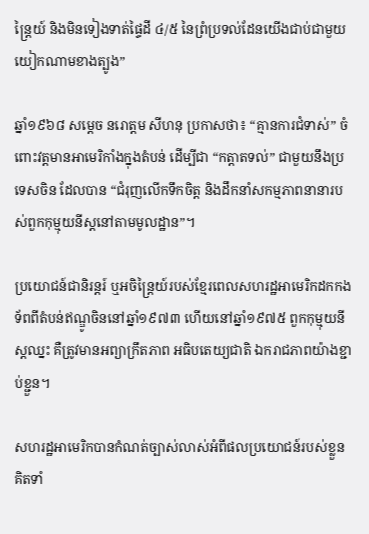ន្ត្រៃយ៍ និងមិនទៀងទាត់ផ្ទៃដី ៤/៥ នៃព្រំប្រទល់ដែនយើងជាប់ជាមួយយៀកណាមខាងត្បូង”

ឆ្នាំ១៩៦៨ សម្តេច នរោត្តម សីហនុ ប្រកាសថា៖ “គ្មានការជំទាស់” ចំពោះវត្តមានអាមេរិកាំងក្នុងតំបន់ ដើម្បីជា “កត្តាតទល់” ជាមួយនឹងប្រទេសចិន ដែលបាន “ជំរុញលើកទឹកចិត្ត និងដឹកនាំសកម្មភាពនានារបស់ពួកកុម្មុយនីស្តនៅតាមមូលដ្ឋាន”។

ប្រយោជន៍ជានិរន្តរ៍ ឬអចិន្ត្រៃយ៍របស់ខ្មែរពេលសហរដ្ឋអាមេរិកដកកងទ័ពពីតំបន់ឥណ្ឌូចិននៅឆ្នាំ១៩៧៣ ហើយនៅឆ្នាំ១៩៧៥ ពួកកុម្មុយនីស្តឈ្នះ គឺត្រូវមានអព្យាក្រឹតភាព អធិបតេយ្យជាតិ ឯករាជភាពយ៉ាងខ្ជាប់ខ្ជួន។

សហរដ្ឋអាមេរិកបានកំណត់ច្បាស់លាស់អំពីផលប្រយោជន៍របស់ខ្លួន គិតទាំ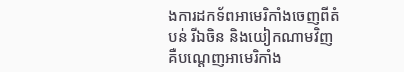ងការដកទ័ពអាមេរិកាំងចេញពីតំបន់ រីឯចិន និងយៀកណាមវិញ គឺបណ្តេញអាមេរិកាំង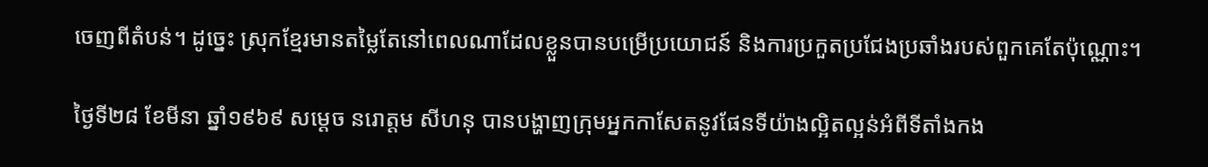ចេញពីតំបន់។ ដូច្នេះ ស្រុកខ្មែរមានតម្លៃតែនៅពេលណាដែលខ្លួនបានបម្រើប្រយោជន៍ និងការប្រកួតប្រជែងប្រឆាំងរបស់ពួកគេតែប៉ុណ្ណោះ។

ថ្ងៃទី២៨ ខែមីនា ឆ្នាំ១៩៦៩ សម្តេច នរោត្តម សីហនុ បានបង្ហាញក្រុមអ្នកកាសែតនូវផែនទីយ៉ាងល្អិតល្អន់អំពីទីតាំងកង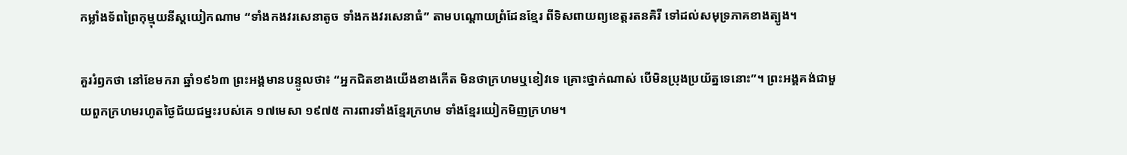កម្លាំងទ័ពព្រៃកុម្មុយនីស្តយៀកណាម “ទាំងកងវរសេនាតូច ទាំងកងវរសេនាធំ” តាមបណ្តោយព្រំដែនខ្មែរ ពីទិសពាយព្យខេត្តរតនគិរី ទៅដល់សមុទ្រភាគខាងត្បូង។

គួររំឭកថា នៅខែមករា ឆ្នាំ១៩៦៣ ព្រះអង្គមានបន្ទូលថា៖ “អ្នកជិតខាងយើងខាងកើត មិនថាក្រហមឬខៀវទេ គ្រោះថ្នាក់ណាស់ បើមិនប្រុងប្រយ័ត្នទេនោះ”។ ព្រះអង្គគង់ជាមួយពួកក្រហមរហូតថ្ងៃជ័យជម្នះរបស់គេ ១៧មេសា ១៩៧៥ ការពារទាំងខ្មែរក្រហម ទាំងខ្មែរយៀកមិញក្រហម។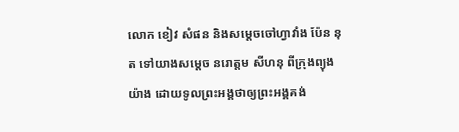លោក ខៀវ សំផន និងសម្តេចចៅហ្វាវាំង ប៉ែន នុត ទៅយាងសម្តេច នរោត្តម សីហនុ ពីក្រុងព្យុងយ៉ាង ដោយទូលព្រះអង្គថាឲ្យព្រះអង្គគង់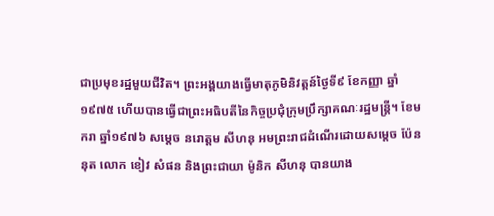ជាប្រមុខរដ្ឋមួយជីវិត។ ព្រះអង្គយាងធ្វើមាតុភូមិនិវត្តន៍ថ្ងៃទី៩ ខែកញ្ញា ឆ្នាំ១៩៧៥ ហើយបានធ្វើជាព្រះអធិបតីនៃកិច្ចប្រជុំក្រុមប្រឹក្សាគណៈរដ្ឋមន្ត្រី។ ខែមករា ឆ្នាំ១៩៧៦ សម្តេច នរោត្តម សីហនុ អមព្រះរាជដំណើរដោយសម្តេច ប៉ែន នុត លោក ខៀវ សំផន និងព្រះជាយា ម៉ូនិក សីហនុ បានយាង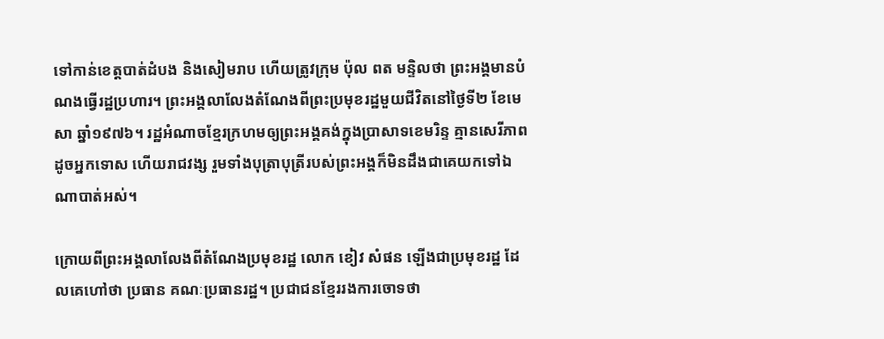ទៅកាន់ខេត្តបាត់ដំបង និងសៀមរាប ហើយត្រូវក្រុម ប៉ុល ពត មន្ទិលថា ព្រះអង្គមានបំណងធ្វើរដ្ឋប្រហារ។ ព្រះអង្គលាលែងតំណែងពីព្រះប្រមុខរដ្ឋមួយជីវិតនៅថ្ងៃទី២ ខែមេសា ឆ្នាំ១៩៧៦។ រដ្ឋអំណាចខ្មែរក្រហមឲ្យព្រះអង្គគង់ក្នុងប្រាសាទខេមរិន្ទ គ្មានសេរីភាពដូចអ្នកទោស ហើយរាជវង្ស រួមទាំងបុត្រាបុត្រីរបស់ព្រះអង្គក៏មិនដឹងជាគេយកទៅឯណាបាត់អស់។

ក្រោយពីព្រះអង្គលាលែងពីតំណែងប្រមុខរដ្ឋ លោក ខៀវ សំផន ឡើងជាប្រមុខរដ្ឋ ដែលគេហៅថា ប្រធាន គណៈប្រធានរដ្ឋ។ ប្រជាជនខ្មែររងការចោទថា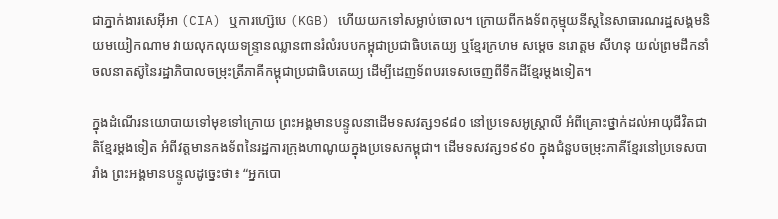ជាភ្នាក់ងារសេអ៊ីអា (CIA) ឬការហ្ស៊េបេ (KGB) ហើយយកទៅសម្លាប់ចោល។ ក្រោយពីកងទ័ពកុម្មុយនីស្តនៃសាធារណរដ្ឋសង្គមនិយមយៀកណាម វាយលុកលុយទន្ទ្រានឈ្លានពានរំលំរបបកម្ពុជាប្រជាធិបតេយ្យ ឬខ្មែរក្រហម សម្តេច នរោត្តម សីហនុ យល់ព្រមដឹកនាំចលនាតស៊ូនៃរដ្ឋាភិបាលចម្រុះត្រីភាគីកម្ពុជាប្រជាធិបតេយ្យ ដើម្បីដេញទ័ពបរទេសចេញពីទឹកដីខ្មែរម្តងទៀត។

ក្នុងដំណើរនយោបាយទៅមុខទៅក្រោយ ព្រះអង្គមានបន្ទូលនាដើមទសវត្ស១៩៨០ នៅប្រទេសអូស្ត្រាលី អំពីគ្រោះថ្នាក់ដល់អាយុជីវិតជាតិខ្មែរម្តងទៀត អំពីវត្តមានកងទ័ពនៃរដ្ឋការក្រុងហាណូយក្នុងប្រទេសកម្ពុជា។ ដើមទសវត្ស១៩៩០ ក្នុងជំនួបចម្រុះភាគីខ្មែរនៅប្រទេសបារាំង ព្រះអង្គមានបន្ទូលដូច្នេះថា៖ “អ្នកបោ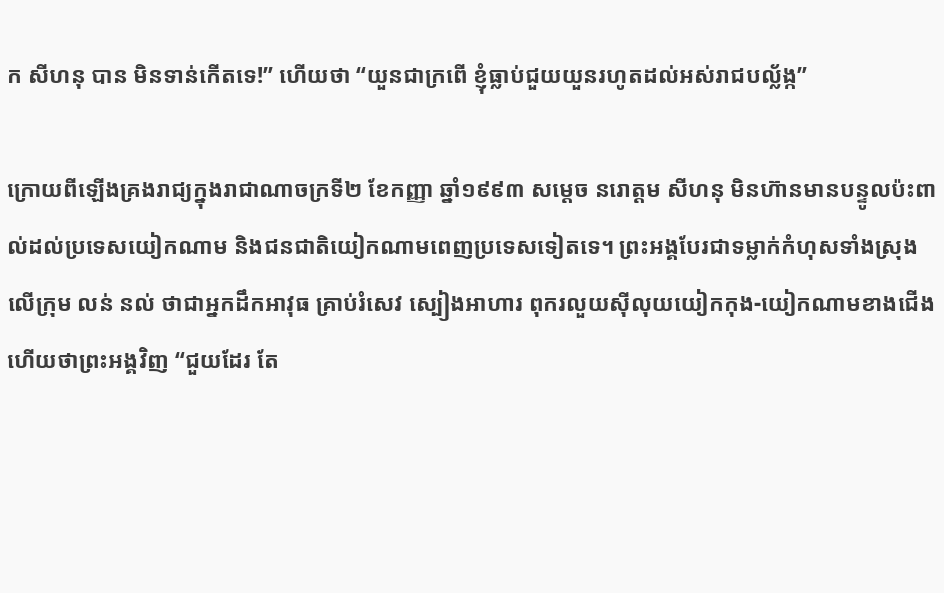ក សីហនុ បាន មិនទាន់កើតទេ!” ហើយថា “យួនជាក្រពើ ខ្ញុំធ្លាប់ជួយយួនរហូតដល់អស់រាជបល្ល័ង្ក”

ក្រោយពីឡើងគ្រងរាជ្យក្នុងរាជាណាចក្រទី២ ខែកញ្ញា ឆ្នាំ១៩៩៣ សម្តេច នរោត្តម សីហនុ មិនហ៊ានមានបន្ទូលប៉ះពាល់ដល់ប្រទេសយៀកណាម និងជនជាតិយៀកណាមពេញប្រទេសទៀតទេ។ ព្រះអង្គបែរជាទម្លាក់កំហុសទាំងស្រុងលើក្រុម លន់ នល់ ថាជាអ្នកដឹកអាវុធ គ្រាប់រំសេវ ស្បៀងអាហារ ពុករលួយស៊ីលុយយៀកកុង-យៀកណាមខាងជើង ហើយថាព្រះអង្គវិញ “ជួយដែរ តែ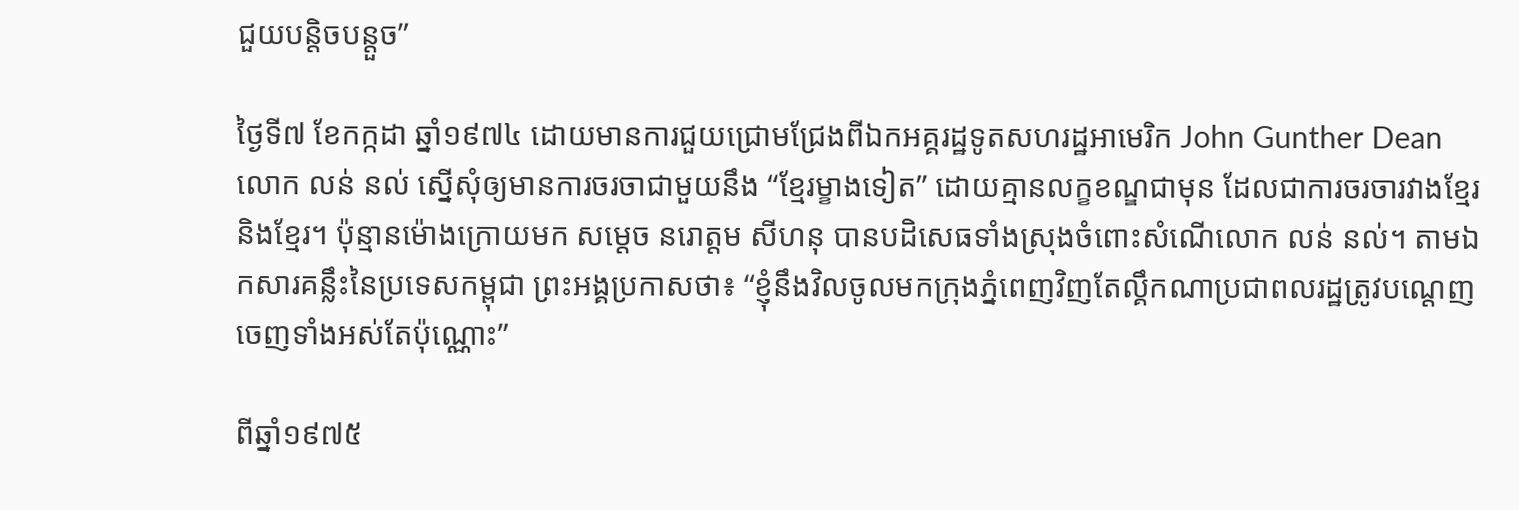ជួយបន្តិចបន្តួច”

ថ្ងៃទី៧ ខែកក្កដា ឆ្នាំ១៩៧៤ ដោយមានការជួយជ្រោមជ្រែងពីឯកអគ្គរដ្ឋទូតសហរដ្ឋអាមេរិក John Gunther Dean លោក លន់ នល់ ស្នើសុំឲ្យមានការចរចាជាមួយនឹង “ខ្មែរម្ខាងទៀត” ដោយគ្មានលក្ខខណ្ឌជាមុន ដែលជាការចរចារវាងខ្មែរនិងខ្មែរ។ ប៉ុន្មានម៉ោងក្រោយមក សម្តេច នរោត្តម សីហនុ បានបដិសេធទាំងស្រុងចំពោះសំណើលោក លន់ នល់។ តាមឯកសារគន្លឹះនៃប្រទេសកម្ពុជា ព្រះអង្គប្រកាសថា៖ “ខ្ញុំនឹងវិលចូលមកក្រុងភ្នំពេញវិញតែល្គឹកណាប្រជាពលរដ្ឋត្រូវបណ្តេញចេញទាំងអស់តែប៉ុណ្ណោះ”

ពីឆ្នាំ១៩៧៥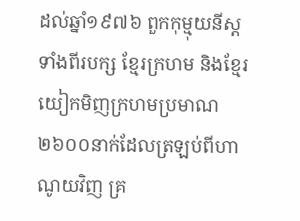ដល់ឆ្នាំ១៩៧៦ ពួកកុម្មុយនីស្តទាំងពីរបក្ស ខ្មែរក្រហម និងខ្មែរយៀកមិញក្រហមប្រមាណ ២៦០០នាក់ដែលត្រឡប់ពីហាណូយវិញ គ្រ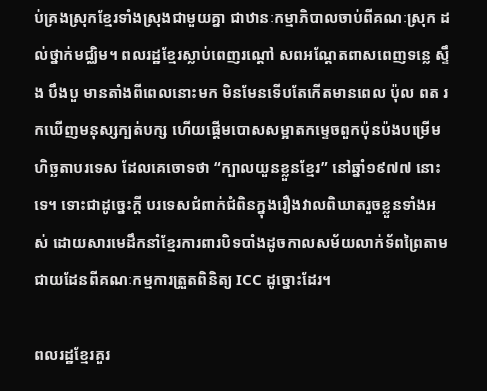ប់គ្រងស្រុកខ្មែរទាំងស្រុងជាមួយគ្នា ជាឋានៈកម្មាភិបាលចាប់ពីគណៈស្រុក ដល់ថ្នាក់មជ្ឈិម។ ពលរដ្ឋខ្មែរស្លាប់ពេញរណ្តៅ សពអណ្ដែតពាសពេញទន្លេ ស្ទឹង បឹងបួ មានតាំងពីពេលនោះមក មិនមែនទើបតែកើតមានពេល ប៉ុល ពត រកឃើញមនុស្សក្បត់បក្ស ហើយផ្តើមបោសសម្អាតកម្ទេចពួកប៉ុនប៉ងបម្រើមហិច្ឆតាបរទេស ដែលគេចោទថា “ក្បាលយួនខ្លួនខ្មែរ” នៅឆ្នាំ១៩៧៧ នោះទេ។ ទោះជាដូច្នេះក្តី បរទេសជំពាក់ជំពិនក្នុងរឿងវាលពិឃាតរួចខ្លួនទាំងអស់ ដោយសារមេដឹកនាំខ្មែរការពារបិទបាំងដូចកាលសម័យលាក់ទ័ពព្រៃតាមជាយដែនពីគណៈកម្មការត្រួតពិនិត្យ ICC ដូច្នោះដែរ។

ពលរដ្ឋខ្មែរគួរ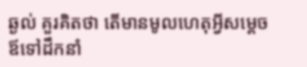ឆ្ងល់ គួរគិតថា តើមានមូលហេតុអ្វីសម្ដេចឪទៅដឹកនាំ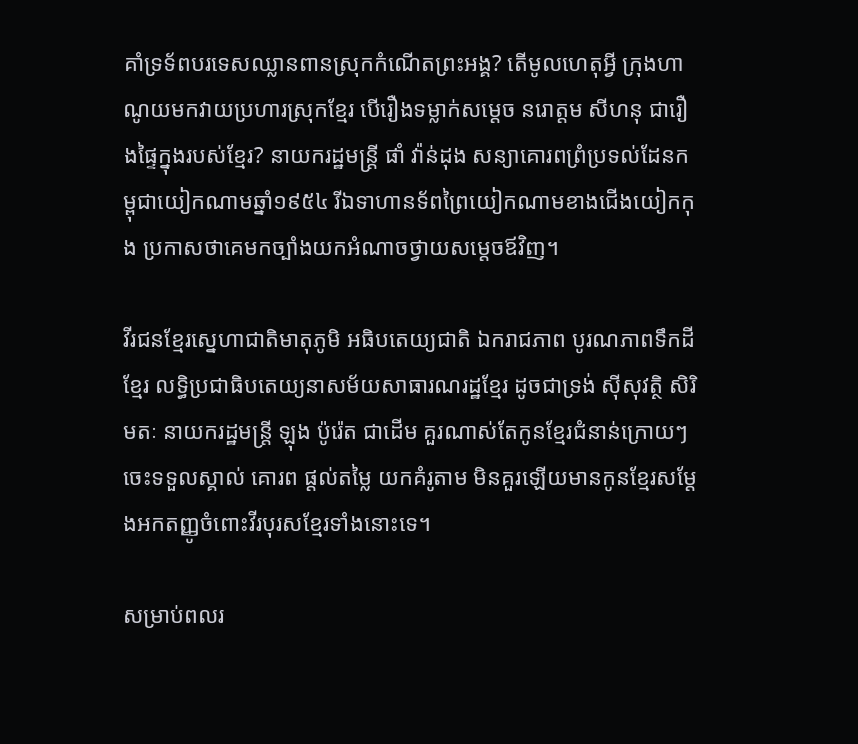គាំទ្រទ័ពបរទេសឈ្លានពានស្រុកកំណើតព្រះអង្គ? តើមូលហេតុអ្វី ក្រុងហាណូយមកវាយប្រហារស្រុកខ្មែរ បើរឿងទម្លាក់សម្តេច នរោត្តម សីហនុ ជារឿងផ្ទៃក្នុងរបស់ខ្មែរ? នាយករដ្ឋមន្ត្រី ផាំ វ៉ាន់ដុង សន្យាគោរពព្រំប្រទល់ដែនកម្ពុជាយៀកណាមឆ្នាំ១៩៥៤ រីឯទាហានទ័ពព្រៃយៀកណាមខាងជើងយៀកកុង ប្រកាសថាគេមកច្បាំងយកអំណាចថ្វាយសម្ដេចឪវិញ។

វីរជនខ្មែរស្នេហាជាតិមាតុភូមិ អធិបតេយ្យជាតិ ឯករាជភាព បូរណភាពទឹកដីខ្មែរ លទ្ធិប្រជាធិបតេយ្យនាសម័យសាធារណរដ្ឋខ្មែរ ដូចជាទ្រង់ ស៊ីសុវត្ថិ សិរិមតៈ នាយករដ្ឋមន្ត្រី ឡុង ប៉ូរ៉េត ជាដើម គួរណាស់តែកូនខ្មែរជំនាន់ក្រោយៗចេះទទួលស្គាល់ គោរព ផ្តល់តម្លៃ យកគំរូតាម មិនគួរឡើយមានកូនខ្មែរសម្ដែងអកតញ្ញូចំពោះវីរបុរសខ្មែរទាំងនោះទេ។

សម្រាប់ពលរ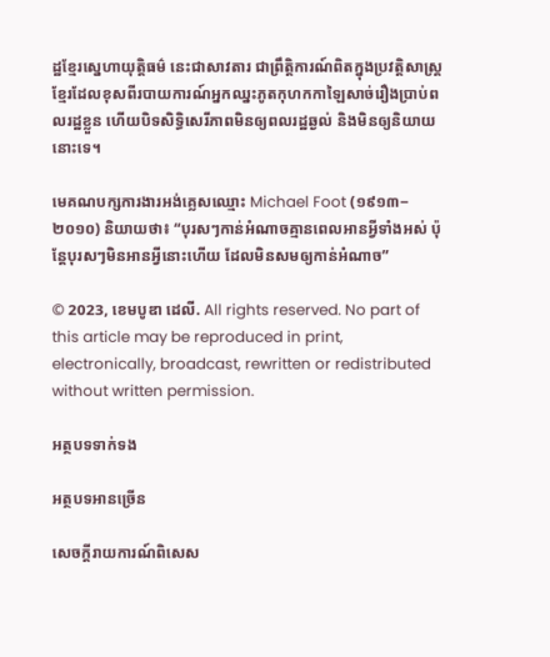ដ្ឋខ្មែរស្នេហាយុត្តិធម៌ នេះជាសាវតារ ជាព្រឹត្តិការណ៍ពិតក្នុងប្រវត្តិសាស្ត្រខ្មែរដែលខុសពីរបាយការណ៍អ្នកឈ្នះភូតកុហកកាឡៃសាច់រឿងប្រាប់ពលរដ្ឋខ្លួន ហើយបិទសិទ្ធិសេរីភាពមិនឲ្យពលរដ្ឋឆ្ងល់ និងមិនឲ្យនិយាយនោះទេ។

មេគណបក្សការងារអង់គ្លេសឈ្មោះ Michael Foot (១៩១៣−២០១០) និយាយថា៖ “បុរសៗកាន់អំណាចគ្មានពេលអានអ្វីទាំងអស់ ប៉ុន្តែបុរសៗមិនអានអ្វីនោះហើយ ដែលមិនសមឲ្យកាន់អំណាច”

© 2023, ខេមបូឌា ដេលី. All rights reserved. No part of this article may be reproduced in print, electronically, broadcast, rewritten or redistributed without written permission.

អត្ថបទទាក់ទង

អត្ថបទអានច្រើន

សេចក្ដីរាយការណ៍ពិសេស